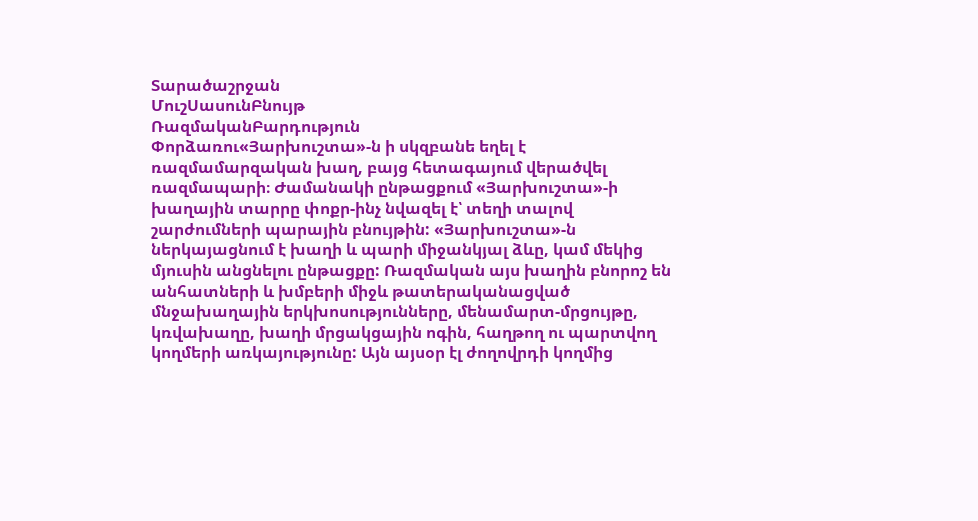Տարածաշրջան
ՄուշՍասունԲնույթ
ՌազմականԲարդություն
Փորձառու«Յարխուշտա»-ն ի սկզբանե եղել է ռազմամարզական խաղ, բայց հետագայում վերածվել ռազմապարի։ Ժամանակի ընթացքում «Յարխուշտա»-ի խաղային տարրը փոքր-ինչ նվազել է՝ տեղի տալով շարժումների պարային բնույթին: «Յարխուշտա»-ն ներկայացնում է խաղի և պարի միջանկյալ ձևը, կամ մեկից մյուսին անցնելու ընթացքը: Ռազմական այս խաղին բնորոշ են անհատների և խմբերի միջև թատերականացված մնջախաղային երկխոսությունները, մենամարտ-մրցույթը, կռվախաղը, խաղի մրցակցային ոգին, հաղթող ու պարտվող կողմերի առկայությունը: Այն այսօր էլ ժողովրդի կողմից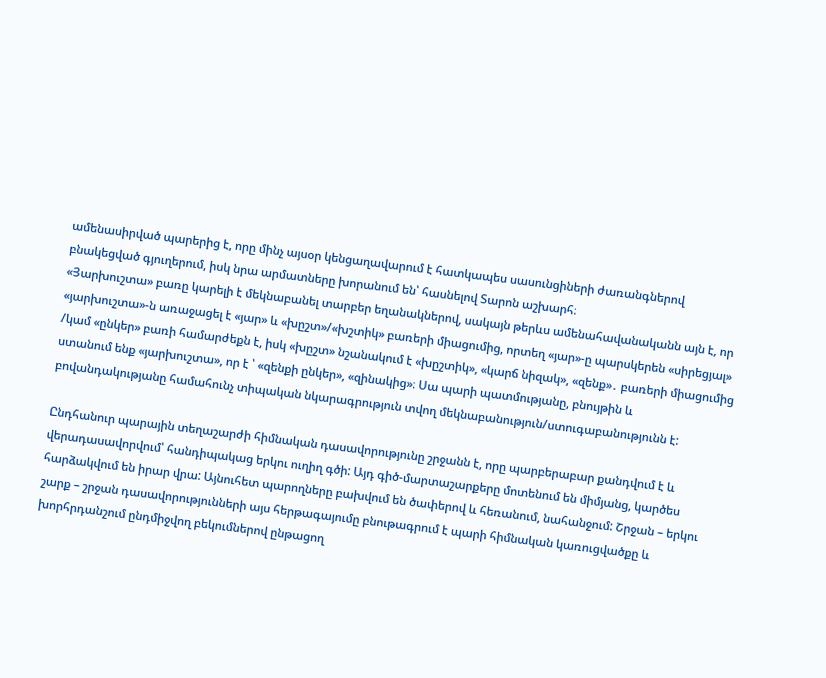ամենասիրված պարերից է, որը մինչ այսօր կենցաղավարում է հատկապես սասունցիների ժառանգներով բնակեցված գյուղերում, իսկ նրա արմատները խորանում են՝ հասնելով Տարոն աշխարհ։
«Յարխուշտա» բառը կարելի է մեկնաբանել տարբեր եղանակներով, սակայն թերևս ամենահավանականն այն է, որ «յարխուշտա»-ն առաջացել է «յար» և «խըշտ»/«խշտիկ» բառերի միացումից, որտեղ «յար»-ը պարսկերեն «սիրեցյալ» /կամ «ընկեր» բառի համարժեքն է, իսկ «խըշտ» նշանակում է «խըշտիկ», «կարճ նիզակ», «զենք»․ բառերի միացումից ստանում ենք «յարխուշտա», որ է ՝ «զենքի ընկեր», «զինակից»։ Սա պարի պատմությանը, բնույթին և բովանդակությանը համահունչ տիպական նկարագրություն տվող մեկնաբանություն/ստուգաբանությունն է:

Ընդհանուր պարային տեղաշարժի հիմնական դասավորությունը շրջանն է, որը պարբերաբար քանդվում է և վերադասավորվում՝ հանդիպակաց երկու ուղիղ գծի: Այդ գիծ-մարտաշարքերը մոտենում են միմյանց, կարծես հարձակվում են իրար վրա: Այնուհետ պարողները բախվում են ծափերով և հեռանում, նահանջում: Շրջան – երկու շարք – շրջան դասավորությունների այս հերթագայումը բնութագրում է պարի հիմնական կառուցվածքը և խորհրդանշում ընդմիջվող բեկումներով ընթացող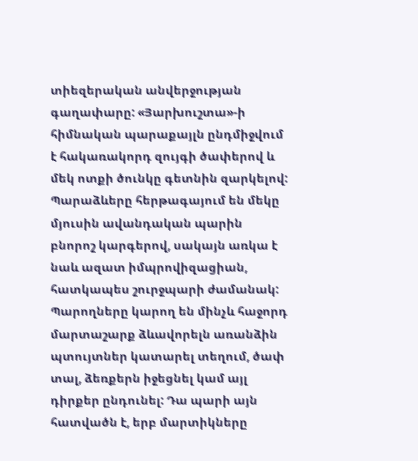տիեզերական անվերջության գաղափարը: «Յարխուշտա»-ի հիմնական պարաքայլն ընդմիջվում է հակառակորդ զույգի ծափերով և մեկ ոտքի ծունկը գետնին զարկելով: Պարաձևերը հերթագայում են մեկը մյուսին ավանդական պարին բնորոշ կարգերով, սակայն առկա է նաև ազատ իմպրովիզացիան, հատկապես շուրջպարի ժամանակ: Պարողները կարող են մինչև հաջորդ մարտաշարք ձևավորելն առանձին պտույտներ կատարել տեղում, ծափ տալ, ձեռքերն իջեցնել կամ այլ դիրքեր ընդունել: Դա պարի այն հատվածն է, երբ մարտիկները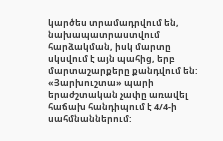կարծես տրամադրվում են, նախապատրաստվում հարձակման, իսկ մարտը սկսվում է այն պահից, երբ մարտաշարքերը քանդվում են:
«Յարխուշտա» պարի երաժշտական չափը առավել հաճախ հանդիպում է 4/4-ի սահմնաններում: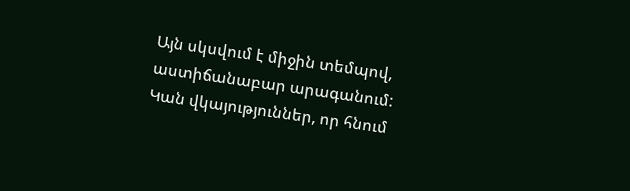Այն սկսվում է միջին տեմպով, աստիճանաբար արագանում: Կան վկայություններ, որ հնում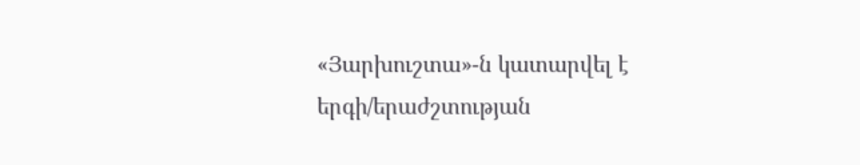«Յարխուշտա»-ն կատարվել է երգի/երաժշտության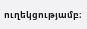ուղեկցությամբ։